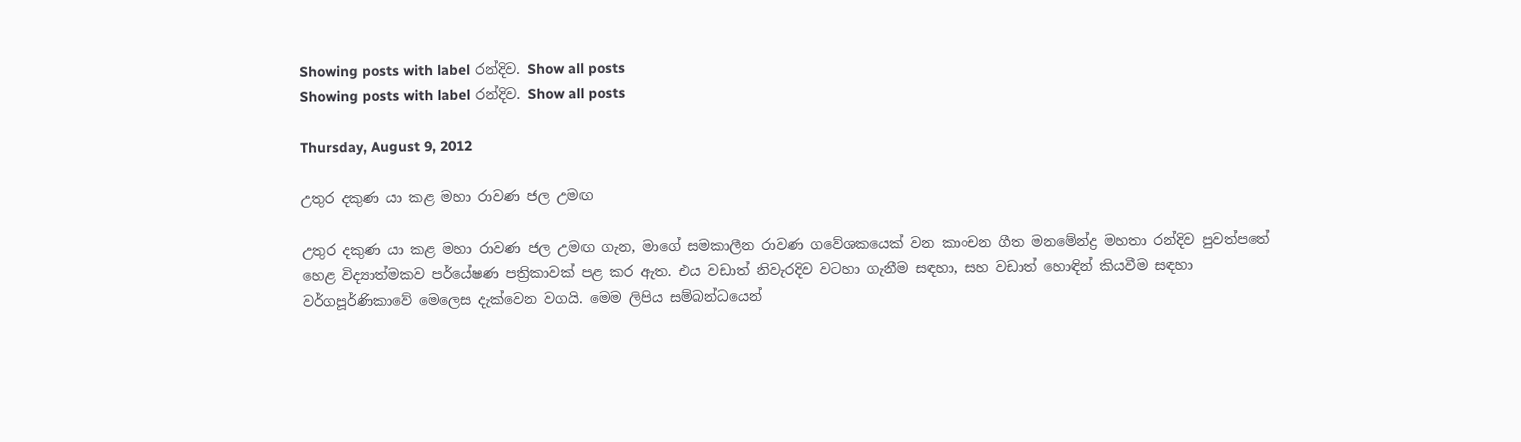Showing posts with label රන්දිව. Show all posts
Showing posts with label රන්දිව. Show all posts

Thursday, August 9, 2012

උතුර දකුණ යා කළ මහා රාවණ ජල උමඟ

උතුර දකුණ යා කළ මහා රාවණ ජල උමඟ ගැන, මාගේ සමකාලීන රාවණ ගවේශකයෙක් වන කාංචන ගීත මනමේන්ද්‍ර මහතා රන්දිව පුවත්පතේ හෙළ විද්‍යාත්මකව පර්යේෂණ පත්‍රිකාවක් පළ කර ඇත. එය වඩාත් නිවැරදිව වටහා ගැනීම සඳහා, සහ වඩාත් හොඳින් කියවීම සඳහා වර්ගපූර්ණිකාවේ මෙලෙස දැක්වෙන වගයි. මෙම ලිපිය සම්බන්ධයෙන්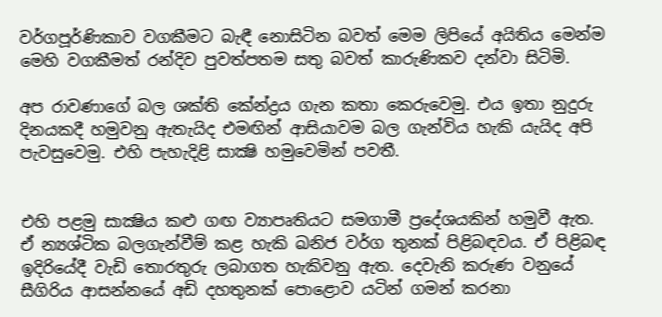වර්ගපූර්ණිකාව වගකීමට බැඳී නොසිටින බවත් මෙම ලිපියේ අයිතිය මෙන්ම මෙහි වගකීමත් රන්දිව පුවත්පතම සතු බවත් කාරුණිකව දන්වා සිටිමි.

අප රාවණාගේ බල ශක්ති කේන්ද්‍රය ගැන කතා කෙරුවෙමු. එය ඉතා නුදුරු දිනයකදී හමුවනු ඇතැයිද එමඟින් ආසියාවම බල ගැන්විය හැකි යැයිද අපි පැවසුවෙමු. එහි පැහැදිළි සාක්‍ෂි හමුවෙමින් පවතී.


එහි පළමු සාක්‍ෂිය කළු ගඟ ව්‍යාපෘතියට සමගාමී ප්‍රදේශයකින් හමුවී ඇත. ඒ න්‍යශ්ටික බලගැන්වීම් කළ හැකි ඛනිජ වර්ග තුනක් පිළිබඳවය. ඒ පිළිබඳ ඉදිරියේදී වැඩි තොරතුරු ලබාගත හැකිවනු ඇත. දෙවැනි කරුණ වනුයේ සීගිරිය ආසන්නයේ අඩි දහතුනක් පොළොව යටින් ගමන් කරනා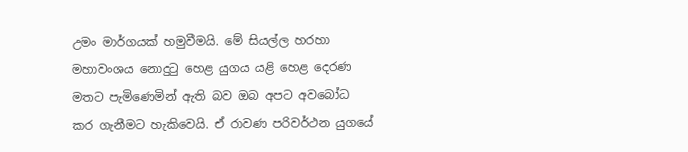උමං මාර්ගයක් හමුවීමයි. මේ සියල්ල හරහා මහාවංශය නොදුටු හෙළ යුගය යළි හෙළ දෙරණ මතට පැමිණෙමින් ඇති බව ඔබ අපට අවබෝධ කර ගැනීමට හැකිවෙයි. ඒ රාවණ පරිවර්ථන යුගයේ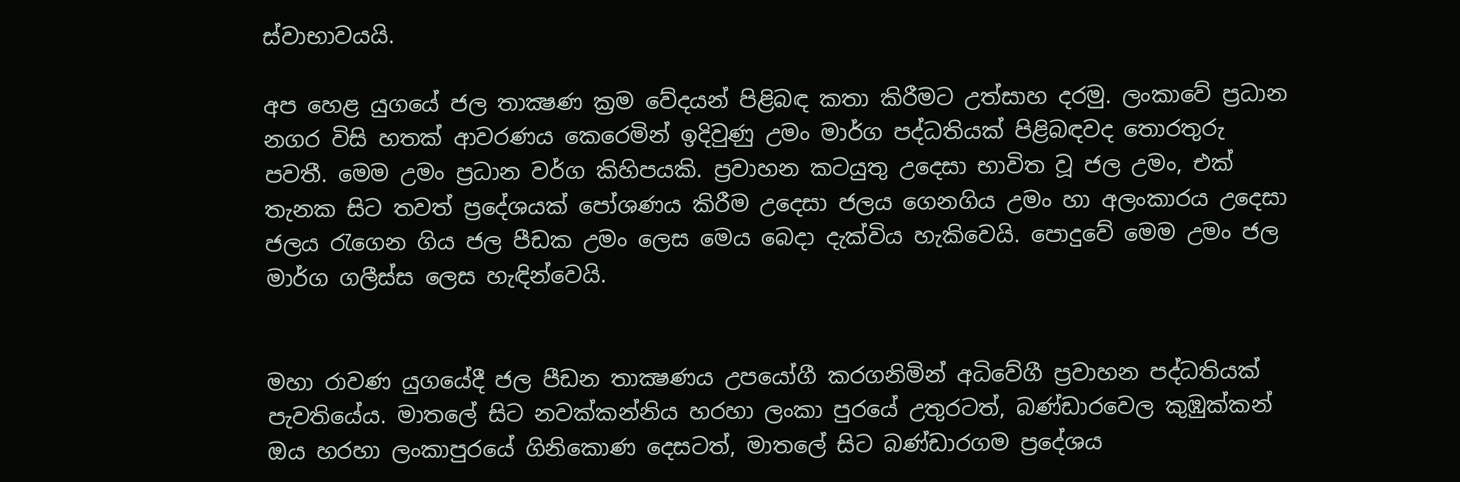ස්වාභාවයයි.

අප හෙළ යුගයේ ජල තාක්‍ෂණ ක්‍රම වේදයන් පිළිබඳ කතා කිරීමට උත්සාහ දරමු. ලංකාවේ ප්‍රධාන නගර විසි හතක් ආවරණය කෙරෙමින් ඉදිවුණු උමං මාර්ග පද්ධතියක් පිළිබඳවද තොරතුරු පවතී. මෙම උමං ප්‍රධාන වර්ග කිහිපයකි. ප්‍රවාහන කටයුතු උදෙසා භාවිත වූ ජල උමං, එක් තැනක සිට තවත් ප්‍රදේශයක් පෝශණය කිරීම උදෙසා ජලය ගෙනගිය උමං හා අලංකාරය උදෙසා ජලය රැගෙන ගිය ජල පීඩක උමං ලෙස මෙය බෙදා දැක්විය හැකිවෙයි. පොදුවේ මෙම උමං ජල මාර්ග ගලීස්ස ලෙස හැඳින්වෙයි.


මහා රාවණ යුගයේදී ජල පීඩන තාක්‍ෂණය උපයෝගී කරගනිමින් අධිවේගී ප්‍රවාහන පද්ධතියක් පැවතියේය. මාතලේ සිට නවක්කන්නිය හරහා ලංකා පුරයේ උතුරටත්, බණ්ඩාරවෙල කුඹුක්කන් ඔය හරහා ලංකාපුරයේ ගිනිකොණ දෙසටත්, මාතලේ සිට බණ්ඩාරගම ප්‍රදේශය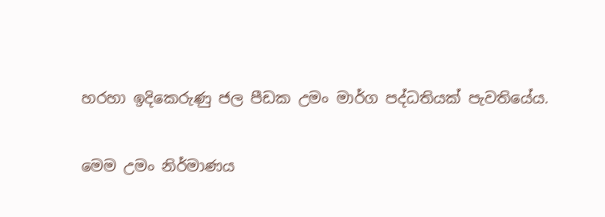හරහා ඉදිකෙරුණු ජල පීඩක උමං මාර්ග පද්ධතියක් පැවතියේය.

මෙම උමං නිර්මාණය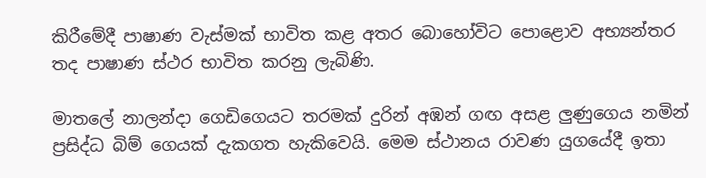කිරීමේදී පාෂාණ වැස්මක් භාවිත කළ අතර බොහෝවිට පොළොව අභ්‍යන්තර තද පාෂාණ ස්ථර භාවිත කරනු ලැබිණි.

මාතලේ නාලන්දා ගෙඩිගෙයට තරමක් දුරින් අඹන් ගඟ අසළ ලුණුගෙය නමින් ප්‍රසිද්ධ බිම් ගෙයක් දැකගත හැකිවෙයි. මෙම ස්ථානය රාවණ යුගයේදී ඉතා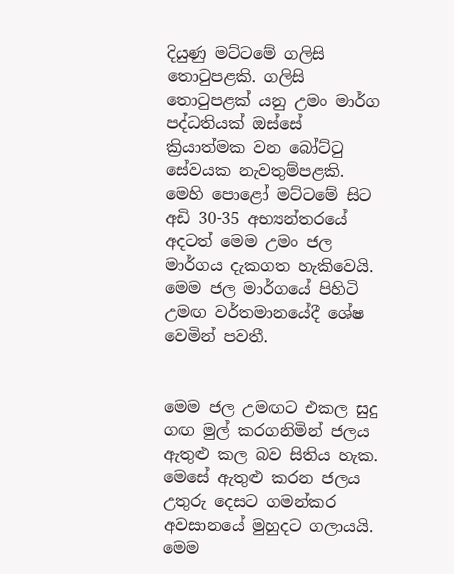දියුණු මට්ටමේ ගලිසි තොටුපළකි. ගලිසි තොටුපළක් යනු උමං මාර්ග පද්ධතියක් ඔස්සේ ක්‍රියාත්මක වන බෝට්ටු සේවයක නැවතුම්පළකි. මෙහි පොළෝ මට්ටමේ සිට අඩි 30-35 අභ්‍යන්තරයේ අදටත් මෙම උමං ජල මාර්ගය දැකගත හැකිවෙයි. මෙම ජල මාර්ගයේ පිහිටි උමඟ වර්තමානයේදී ශේෂ වෙමින් පවතී.


මෙම ජල උමඟට එකල සුදු ගඟ මුල් කරගනිමින් ජලය ඇතුළු කල බව සිතිය හැක. මෙසේ ඇතුළු කරන ජලය උතුරු දෙසට ගමන්කර අවසානයේ මුහුදට ගලායයි. මෙම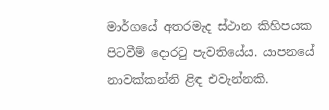මාර්ගයේ අතරමැද ස්ථාන කිහිපයක පිටවීම් දොරටු පැවතියේය. යාපනයේ නාවක්කන්නි ළිඳ එවැන්නකි.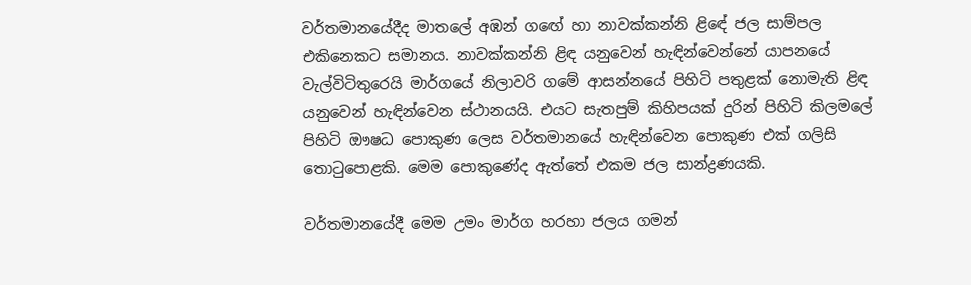වර්තමානයේදීද මාතලේ අඹන් ගඟේ හා නාවක්කන්නි ළිඳේ ජල සාම්පල එකිනෙකට සමානය. නාවක්කන්නි ළිඳ යනුවෙන් හැඳින්වෙන්නේ යාපනයේ වැල්විටිතුරෙයි මාර්ගයේ නිලාවරි ගමේ ආසන්නයේ පිහිටි පතුළක් නොමැති ළිඳ යනුවෙන් හැඳින්වෙන ස්ථානයයි. එයට සැතපුම් කිහිපයක් දුරින් පිහිටි කිලමලේ පිහිටි ඖෂධ පොකුණ ලෙස වර්තමානයේ හැඳින්වෙන පොකුණ එක් ගලිසි තොටුපොළකි. මෙම පොකුණේද ඇත්තේ එකම ජල සාන්ද්‍රණයකි.

වර්තමානයේදී මෙම උමං මාර්ග හරහා ජලය ගමන්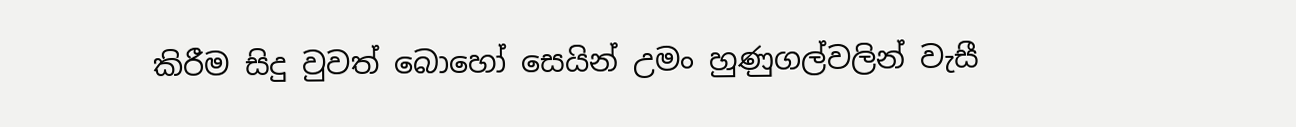කිරීම සිදු වුවත් බොහෝ සෙයින් උමං හුණුගල්වලින් වැසී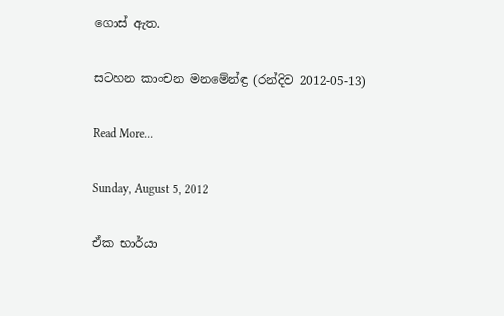ගොස් ඇත.

සටහන කාංචන මනමේන්ඳ්‍ර (රන්දිව 2012-05-13)

Read More...

Sunday, August 5, 2012

ඒක භාර්යා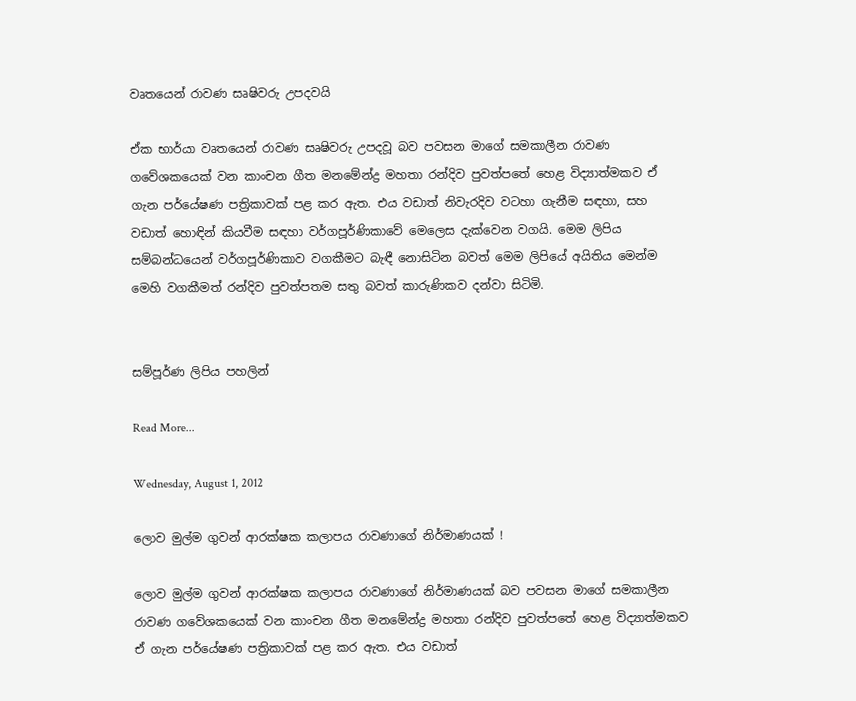වෘතයෙන් රාවණ සෘෂිවරු උපදවයි

ඒක භාර්යා වෘතයෙන් රාවණ සෘෂිවරු උපදවූ බව පවසන මාගේ සමකාලීන රාවණ ගවේශකයෙක් වන කාංචන ගීත මනමේන්ද්‍ර මහතා රන්දිව පුවත්පතේ හෙළ විද්‍යාත්මකව ඒ ගැන පර්යේෂණ පත්‍රිකාවක් පළ කර ඇත. එය වඩාත් නිවැරදිව වටහා ගැනීම සඳහා, සහ වඩාත් හොඳින් කියවීම සඳහා වර්ගපූර්ණිකාවේ මෙලෙස දැක්වෙන වගයි. මෙම ලිපිය සම්බන්ධයෙන් වර්ගපූර්ණිකාව වගකීමට බැඳී නොසිටින බවත් මෙම ලිපියේ අයිතිය මෙන්ම මෙහි වගකීමත් රන්දිව පුවත්පතම සතු බවත් කාරුණිකව දන්වා සිටිමි.


සම්පූර්ණ ලිපිය පහලින්

Read More...

Wednesday, August 1, 2012

ලොව මුල්ම ගුවන් ආරක්ෂක කලාපය රාවණාගේ නිර්මාණයක් !

ලොව මුල්ම ගුවන් ආරක්ෂක කලාපය රාවණාගේ නිර්මාණයක් බව පවසන මාගේ සමකාලීන රාවණ ගවේශකයෙක් වන කාංචන ගීත මනමේන්ද්‍ර මහතා රන්දිව පුවත්පතේ හෙළ විද්‍යාත්මකව ඒ ගැන පර්යේෂණ පත්‍රිකාවක් පළ කර ඇත. එය වඩාත්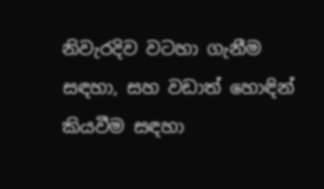නිවැරදිව වටහා ගැනීම සඳහා, සහ වඩාත් හොඳින් කියවීම සඳහා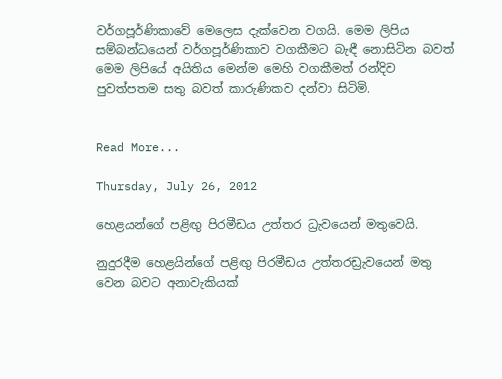වර්ගපූර්ණිකාවේ මෙලෙස දැක්වෙන වගයි. මෙම ලිපිය සම්බන්ධයෙන් වර්ගපූර්ණිකාව වගකීමට බැඳී නොසිටින බවත් මෙම ලිපියේ අයිතිය මෙන්ම මෙහි වගකීමත් රන්දිව පුවත්පතම සතු බවත් කාරුණිකව දන්වා සිටිමි.


Read More...

Thursday, July 26, 2012

හෙළයන්ගේ පළිඟු පිරමීඩය උත්තර ධ්‍රැවයෙන් මතුවෙයි.

නුදුරදීම හෙළයින්ගේ පළිඟු පිරමීඩය උත්තරඩ්‍රැවයෙන් මතු වෙන බවට අනාවැකියක්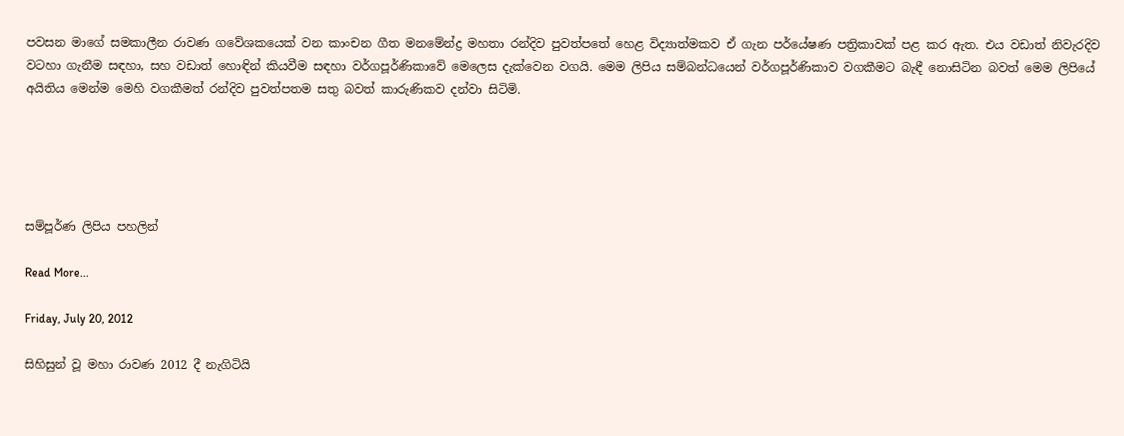පවසන මාගේ සමකාලීන රාවණ ගවේශකයෙක් වන කාංචන ගීත මනමේන්ද්‍ර මහතා රන්දිව පුවත්පතේ හෙළ විද්‍යාත්මකව ඒ ගැන පර්යේෂණ පත්‍රිකාවක් පළ කර ඇත. එය වඩාත් නිවැරදිව වටහා ගැනීම සඳහා, සහ වඩාත් හොඳින් කියවීම සඳහා වර්ගපූර්ණිකාවේ මෙලෙස දැක්වෙන වගයි. මෙම ලිපිය සම්බන්ධයෙන් වර්ගපූර්ණිකාව වගකීමට බැඳී නොසිටින බවත් මෙම ලිපියේ අයිතිය මෙන්ම මෙහි වගකීමත් රන්දිව පුවත්පතම සතු බවත් කාරුණිකව දන්වා සිටිමි.





සම්පූර්ණ ලිපිය පහලින්

Read More...

Friday, July 20, 2012

සිහිසුන් වූ මහා රාවණ 2012 දී නැගිටියි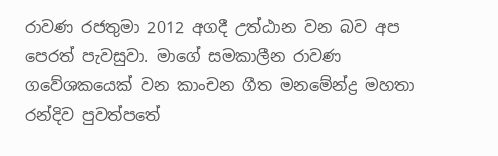රාවණ රජතුමා 2012 අගදී උත්ඨාන වන බව අප පෙරත් පැවසුවා. මාගේ සමකාලීන රාවණ ගවේශකයෙක් වන කාංචන ගීත මනමේන්ද්‍ර මහතා රන්දිව පුවත්පතේ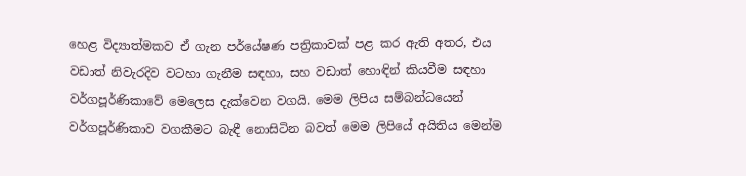හෙළ විද්‍යාත්මකව ඒ ගැන පර්යේෂණ පත්‍රිකාවක් පළ කර ඇති අතර, එය වඩාත් නිවැරදිව වටහා ගැනීම සඳහා, සහ වඩාත් හොඳින් කියවීම සඳහා වර්ගපූර්ණිකාවේ මෙලෙස දැක්වෙන වගයි. මෙම ලිපිය සම්බන්ධයෙන් වර්ගපූර්ණිකාව වගකීමට බැඳී නොසිටින බවත් මෙම ලිපියේ අයිතිය මෙන්ම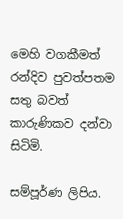මෙහි වගකීමත් රන්දිව පුවත්පතම සතු බවත් කාරුණිකව දන්වා සිටිමි.

සම්පූර්ණ ලිපිය.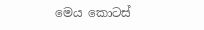මෙය කොටස්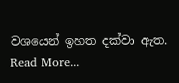වශයෙන් ඉහත දක්වා ඇත.
Read More...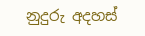නුදුරු අදහස්